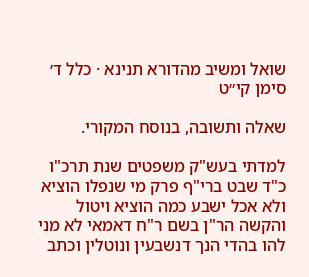שואל ומשיב מהדורא תנינא · כלל ד׳ סימן קי״ט

שאלה ותשובה, בנוסח המקורי.

למדתי בעש"ק משפטים שנת תרכ"ו כ"ד שבט ברי"ף פרק מי שנפלו הוציא ולא אכל ישבע כמה הוציא ויטול והקשה הר"ן בשם ר"ח דאמאי לא מני להו בהדי הנך דנשבעין ונוטלין וכתב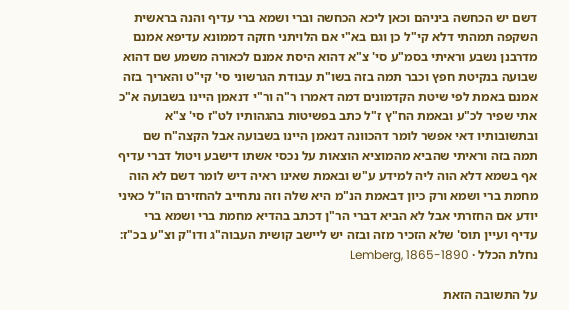דשם יש הכחשה ביניהם וכאן ליכא הכחשה וברי ושמא ברי עדיף והנה בראשית השקפה תמהתי דלא קי"ל כן וגם בא"י אם הלויתני חזקה דממונא עדיפא אמנם מדרבנן נשבע וראיתי בסמ"ע סי' צ"א דהוא היסת אמנם לכאורה משמע שם דהוא שבועה בנקיטת חפץ וכבר תמה בזה בשו"ת עבודת הגרשוני סי' קי"ט והאריך בזה אמנם באמת לפי שיטת הקדמונים דמה דאמרו ר"ה ור"י דנאמן היינו בשבועה א"כ אתי שפיר לכ"ע ובאמת הח"ץ ז"ל כתב בפשיטות בהגהותיו לט"ז סי' צ"א ובתשובותיו דאי אפשר לומר דהכוונה דנאמן היינו בשבועה אבל הקצה"ח שם תמה בזה וראיתי שהביא מהמוציא הוצאות על נכסי אשתו דישבע ויטול דברי עדיף אף בשמא דלא הוה ליה למידע ע"ש ובאמת שאינו ראיה דיש לומר דשם לא הוה מחמת ברי ושמא ורק כיון דבאמת הנ"מ היא שלה וזה נתחייב להחזירם הו"ל כאיני יודע אם החזרתי אבל לא הביא דברי הר"ן דכתב בהדיא מחמת ברי ושמא ברי עדיף ועיין תוס' שלא הזכיר מזה ובזה יש ליישב קושית העבוה"ג ודו"ק וצ"ע בכ"ז:
נחלת הכלל · Lemberg, 1865-1890

על התשובה הזאת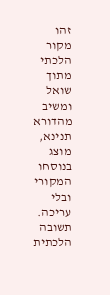זהו מקור הלכתי מתוך שואל ומשיב מהדורא תנינא, מוצג בנוסחו המקורי ובלי עריכה. תשובה הלכתית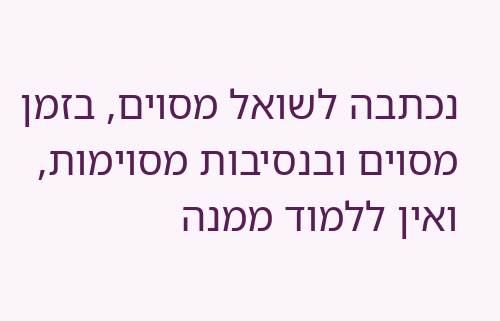נכתבה לשואל מסוים, בזמן מסוים ובנסיבות מסוימות, ואין ללמוד ממנה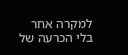למקרה אחר בלי הכרעה של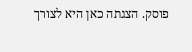פוסק. הצגתה כאן היא לצורך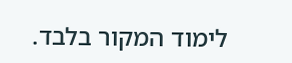לימוד המקור בלבד.